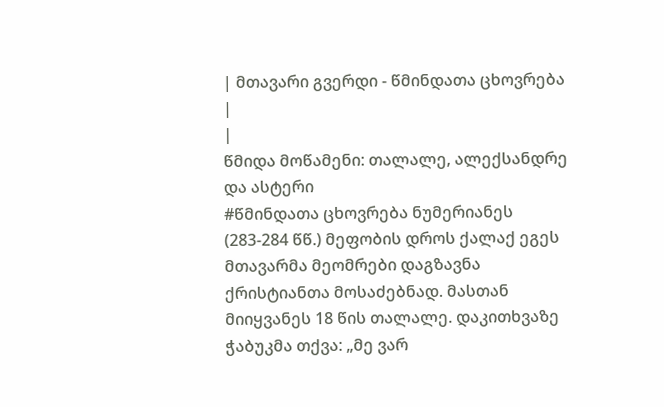| მთავარი გვერდი - წმინდათა ცხოვრება |
|
წმიდა მოწამენი: თალალე, ალექსანდრე და ასტერი
#წმინდათა ცხოვრება ნუმერიანეს (283-284 წწ.) მეფობის დროს ქალაქ ეგეს მთავარმა მეომრები დაგზავნა ქრისტიანთა მოსაძებნად. მასთან მიიყვანეს 18 წის თალალე. დაკითხვაზე ჭაბუკმა თქვა: „მე ვარ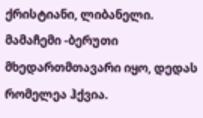ქრისტიანი, ლიბანელი. მამაჩემი -ბერუთი მხედართმთავარი იყო, დედას რომელეა ჰქვია.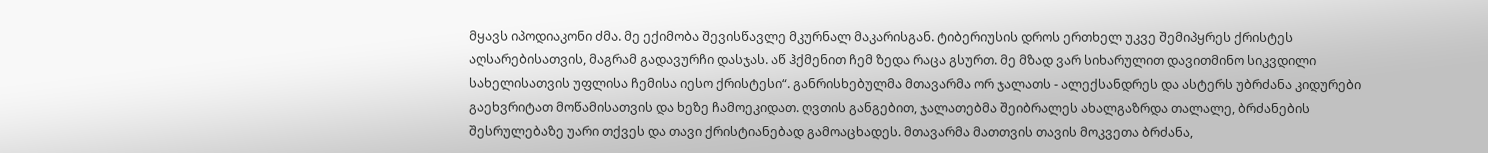მყავს იპოდიაკონი ძმა. მე ექიმობა შევისწავლე მკურნალ მაკარისგან. ტიბერიუსის დროს ერთხელ უკვე შემიპყრეს ქრისტეს აღსარებისათვის, მაგრამ გადავურჩი დასჯას. აწ ჰქმენით ჩემ ზედა რაცა გსურთ. მე მზად ვარ სიხარულით დავითმინო სიკვდილი სახელისათვის უფლისა ჩემისა იესო ქრისტესი“. განრისხებულმა მთავარმა ორ ჯალათს - ალექსანდრეს და ასტერს უბრძანა კიდურები გაეხვრიტათ მოწამისათვის და ხეზე ჩამოეკიდათ. ღვთის განგებით, ჯალათებმა შეიბრალეს ახალგაზრდა თალალე, ბრძანების შესრულებაზე უარი თქვეს და თავი ქრისტიანებად გამოაცხადეს. მთავარმა მათთვის თავის მოკვეთა ბრძანა,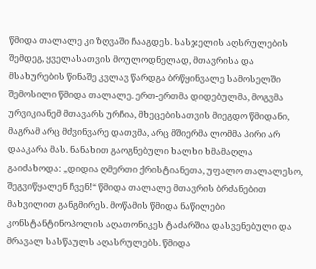წმიდა თალალე კი ზღვაში ჩააგდეს. სასჯელის აღსრულების შემდეგ, ყველასათვის მოულოდნელად, მთავრისა და მსახურების წინაშე კვლავ წარდგა ბრწყინვალე სამოსელში შემოსილი წმიდა თალალე. ერთ-ერთმა დიდებულმა, მოგვმა ურვიკიანემ მთავარს ურჩია, მხეცებისათვის მიეგდო წმიდანი, მაგრამ არც მძვინვარე დათვმა, არც მშიერმა ლომმა პირი არ დააკარა მას. ნანახით გაოგნებული ხალხი ხმამაღლა გაიძახოდა: „დიდია ღმერთი ქრისტიანეთა, უფალო თალალესო, შეგვიწყალენ ჩვენ!“ წმიდა თალალე მთავრის ბრძანებით მახვილით განგმირეს. მოწამის წმიდა ნაწილები კონსტანტინოპოლის აღათონიკეს ტაძარშია დასვენებული და მრავალ სასწაულს აღასრულებს. წმიდა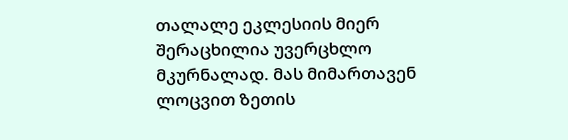თალალე ეკლესიის მიერ შერაცხილია უვერცხლო მკურნალად. მას მიმართავენ ლოცვით ზეთის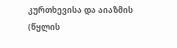კურთხევისა და აიაზმის (წყლის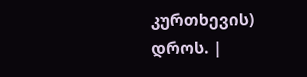კურთხევის) დროს. |